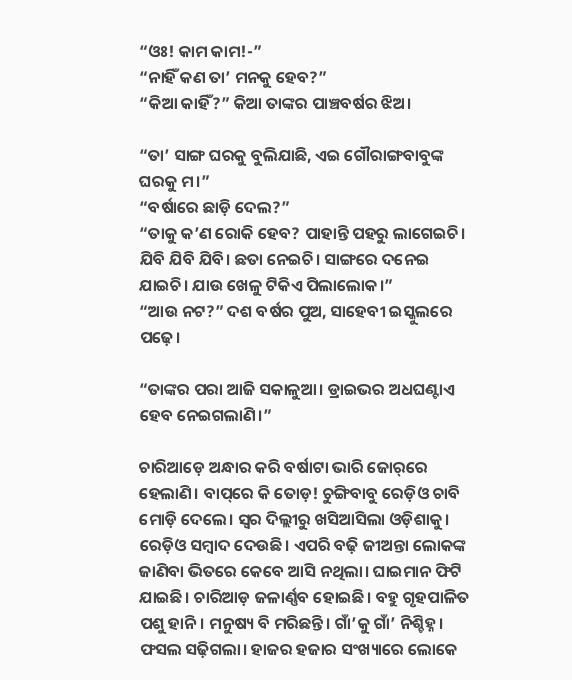“ଓଃ! କାମ କାମ!-”
“ନାହିଁ କଣ ତା’ ମନକୁ ହେବ?”
“କିଆ କାହିଁ?” କିଆ ତାଙ୍କର ପାଞ୍ଚବର୍ଷର ଝିଅ।

“ତା’ ସାଙ୍ଗ ଘରକୁ ବୁଲିଯାଛି, ଏଇ ଗୌରାଙ୍ଗବାବୁଙ୍କ ଘରକୁ ମ।”
“ବର୍ଷାରେ ଛାଡ଼ି ଦେଲ?”
“ତାକୁ କ’ଣ ରୋକି ହେବ? ପାହାନ୍ତି ପହରୁ ଲାଗେଇଚି। ଯିବି ଯିବି ଯିବି। ଛତା ନେଇଚି। ସାଙ୍ଗରେ ଦନେଇ ଯାଇଚି। ଯାଉ ଖେଳୁ ଟିକିଏ ପିଲାଲୋକ।”
“ଆଉ ନଟ?” ଦଶ ବର୍ଷର ପୁଅ, ସାହେବୀ ଇସ୍କୁଲରେ ପଢ଼େ।

“ତାଙ୍କର ପରା ଆଜି ସକାଳୁଆ। ଡ୍ରାଇଭର ଅଧଘଣ୍ଟାଏ ହେବ ନେଇଗଲାଣି।”

ଚାରିଆଡ଼େ ଅନ୍ଧାର କରି ବର୍ଷାଟା ଭାରି ଜୋର୍‌ରେ ହେଲାଣି। ବାପ୍‌ରେ କି ତୋଡ଼! ଚୁଙ୍ଗିବାବୁ ରେଡ଼ିଓ ଚାବି ମୋଡ଼ି ଦେଲେ। ସ୍ୱର ଦିଲ୍ଲୀରୁ ଖସିଆସିଲା ଓଡ଼ିଶାକୁ। ରେଡ଼ିଓ ସମ୍ବାଦ ଦେଉଛି। ଏପରି ବଢ଼ି ଜୀଅନ୍ତା ଲୋକଙ୍କ ଜାଣିବା ଭିତରେ କେବେ ଆସି ନଥିଲା। ଘାଇମାନ ଫିଟି ଯାଇଛି। ଚାରିଆଡ଼ ଜଳାର୍ଣ୍ଣବ ହୋଇଛି। ବହୁ ଗୃହପାଳିତ ପଶୁ ହାନି। ମନୁଷ୍ୟ ବି ମରିଛନ୍ତି। ଗାଁ’କୁ ଗାଁ’ ନିଶ୍ଚିହ୍ନ। ଫସଲ ସଢ଼ିଗଲା। ହାଜର ହଜାର ସଂଖ୍ୟାରେ ଲୋକେ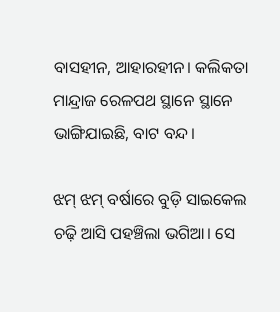ବାସହୀନ, ଆହାରହୀନ। କଲିକତା ମାନ୍ଦ୍ରାଜ ରେଳପଥ ସ୍ଥାନେ ସ୍ଥାନେ ଭାଙ୍ଗିଯାଇଛି, ବାଟ ବନ୍ଦ।

ଝମ୍‌ ଝମ୍‌ ବର୍ଷାରେ ବୁଡ଼ି ସାଇକେଲ ଚଢ଼ି ଆସି ପହଞ୍ଚିଲା ଭଗିଆ। ସେ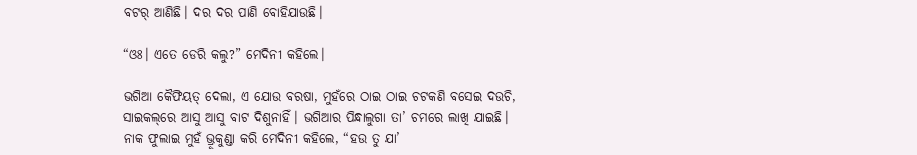ବଟର୍‌ ଆଣିଛି। ଦର ଦର ପାଣି ବୋହିଯାଉଛି।

“ଓଃ। ଏତେ ଡେରି କଲୁ?” ମେଦିନୀ କହିଲେ।

ଭଗିଆ କୈଫିୟତ୍‌ ଦେଲା, ଏ ଯୋଉ ବରଷା, ମୁହଁରେ ଠାଇ ଠାଇ ଚଟକଣି ବସେଇ ଦଉଚି, ସାଇକଲ୍‌ରେ ଆସୁ ଆସୁ ବାଟ ଦିଶୁନାହିଁ। ଭଗିଆର ପିନ୍ଧାଲୁଗା ତା’ ଚମରେ ଲାଖି ଯାଇଛି। ନାକ ଫୁଲାଇ ମୁହଁ ଭ୍ରୂକୁଣ୍ଡା କରି ମେଦିନୀ କହିଲେ, “ହଉ ତୁ ଯା’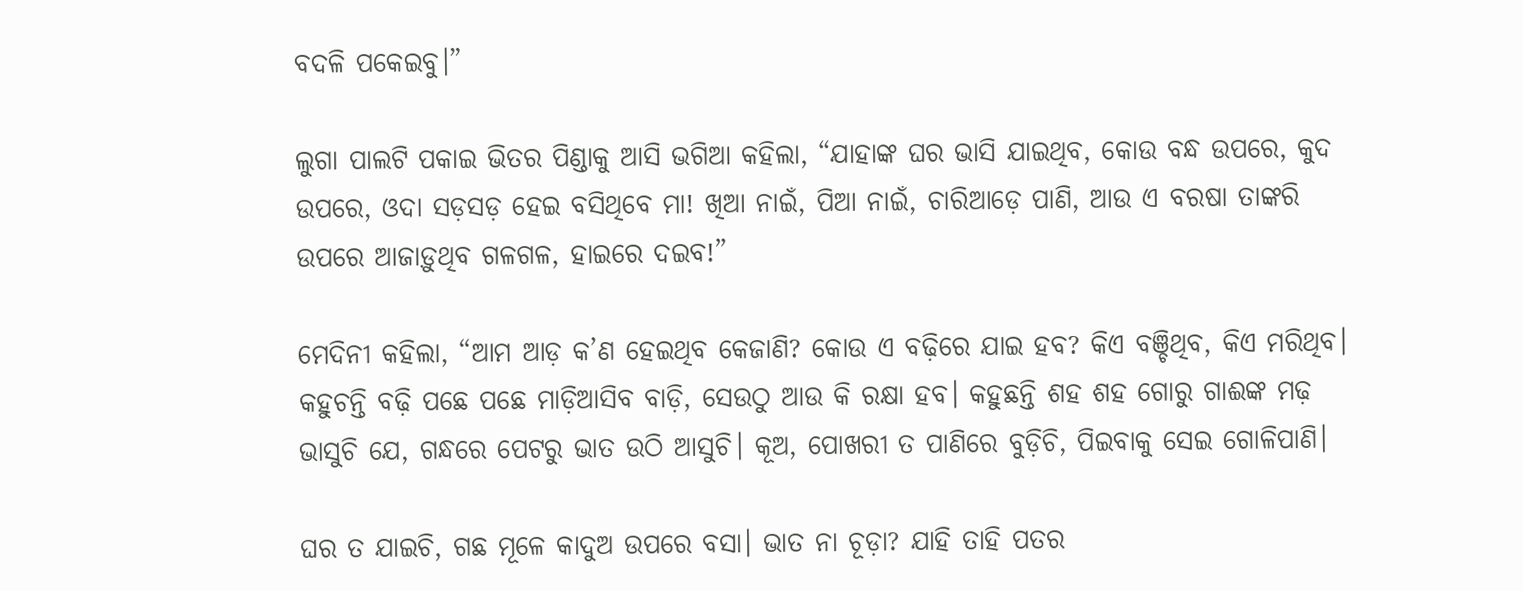ବଦଳି ପକେଇବୁ।”

ଲୁଗା ପାଲଟି ପକାଇ ଭିତର ପିଣ୍ଡାକୁ ଆସି ଭଗିଆ କହିଲା, “ଯାହାଙ୍କ ଘର ଭାସି ଯାଇଥିବ, କୋଉ ବନ୍ଧ ଉପରେ, କୁଦ ଉପରେ, ଓଦା ସଡ଼ସଡ଼ ହେଇ ବସିଥିବେ ମା! ଖିଆ ନାଇଁ, ପିଆ ନାଇଁ, ଚାରିଆଡ଼େ ପାଣି, ଆଉ ଏ ବରଷା ତାଙ୍କରି ଉପରେ ଆଜାଡ଼ୁଥିବ ଗଳଗଳ, ହାଇରେ ଦଇବ!”

ମେଦିନୀ କହିଲା, “ଆମ ଆଡ଼ କ’ଣ ହେଇଥିବ କେଜାଣି? କୋଉ ଏ ବଢ଼ିରେ ଯାଇ ହବ? କିଏ ବଞ୍ଚିଥିବ, କିଏ ମରିଥିବ। କହୁଚନ୍ତି ବଢ଼ି ପଛେ ପଛେ ମାଡ଼ିଆସିବ ବାଡ଼ି, ସେଉଠୁ ଆଉ କି ରକ୍ଷା ହବ। କହୁଛନ୍ତି ଶହ ଶହ ଗୋରୁ ଗାଈଙ୍କ ମଢ଼ ଭାସୁଚି ଯେ, ଗନ୍ଧରେ ପେଟରୁ ଭାତ ଉଠି ଆସୁଚି। କୂଅ, ପୋଖରୀ ତ ପାଣିରେ ବୁଡ଼ିଚି, ପିଇବାକୁ ସେଇ ଗୋଳିପାଣି।

ଘର ତ ଯାଇଚି, ଗଛ ମୂଳେ କାଦୁଅ ଉପରେ ବସା। ଭାତ ନା ଚୂଡ଼ା? ଯାହି ତାହି ପତର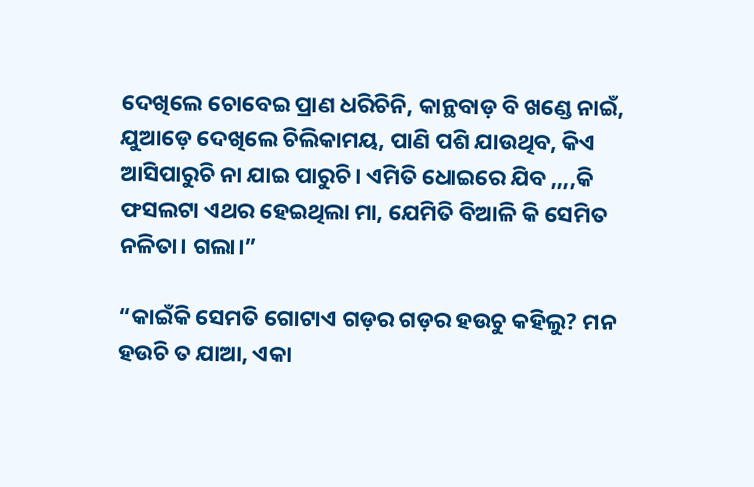ଦେଖିଲେ ଚୋବେଇ ପ୍ରାଣ ଧରିଚିନି, କାନ୍ଥବାଡ଼ ବି ଖଣ୍ଡେ ନାଇଁ, ଯୁଆଡ଼େ ଦେଖିଲେ ଚିଲିକାମୟ, ପାଣି ପଶି ଯାଉଥିବ, କିଏ ଆସିପାରୁଚି ନା ଯାଇ ପାରୁଚି। ଏମିତି ଧୋଇରେ ଯିବ ,,,,କି ଫସଲଟା ଏଥର ହେଇଥିଲା ମା, ଯେମିତି ବିଆଳି କି ସେମିତ ନଳିତା। ଗଲା।”

“କାଇଁକି ସେମତି ଗୋଟାଏ ଗଡ଼ର ଗଡ଼ର ହଉଚୁ କହିଲୁ? ମନ ହଉଚି ତ ଯାଆ, ଏକା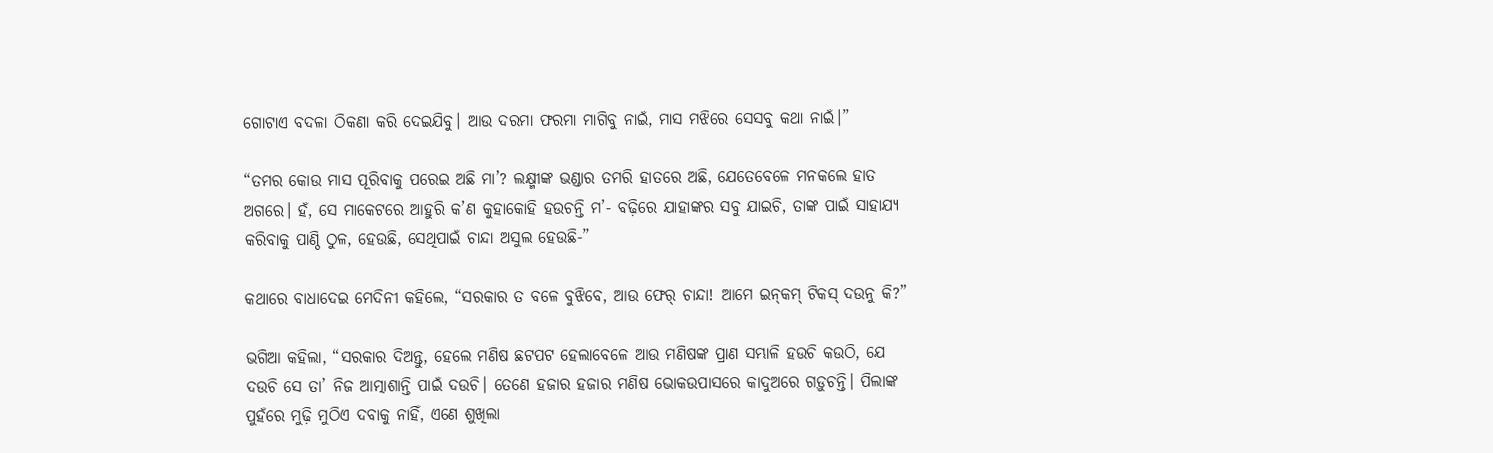ଗୋଟାଏ ବଦଳା ଠିକଣା କରି ଦେଇଯିବୁ। ଆଉ ଦରମା ଫରମା ମାଗିବୁ ନାଇଁ, ମାସ ମଝିରେ ସେସବୁ କଥା ନାଇଁ।”

“ତମର କୋଉ ମାସ ପୂରିବାକୁ ପରେଇ ଅଛି ମା’? ଲକ୍ଷ୍ମୀଙ୍କ ଭଣ୍ଡାର ତମରି ହାତରେ ଅଛି, ଯେତେବେଳେ ମନକଲେ ହାତ ଅଗରେ। ହଁ, ସେ ମାକେଟରେ ଆହୁରି କ’ଣ କୁହାକୋହି ହଉଚନ୍ତି ମ’- ବଢ଼ିରେ ଯାହାଙ୍କର ସବୁ ଯାଇଚି, ତାଙ୍କ ପାଇଁ ସାହାଯ୍ୟ କରିବାକୁ ପାଣ୍ଠି ଠୁଳ, ହେଉଛି, ସେଥିପାଇଁ ଚାନ୍ଦା ଅସୁଲ ହେଉଛି-”

କଥାରେ ବାଧାଦେଇ ମେଦିନୀ କହିଲେ, “ସରକାର ତ ବଳେ ବୁଝିବେ, ଆଉ ଫେର୍‌ ଚାନ୍ଦା! ଆମେ ଇନ୍‌କମ୍‌ ଟିକସ୍‌ ଦଉନୁ କି?”

ଭଗିଆ କହିଲା, “ସରକାର ଦିଅନ୍ତୁ, ହେଲେ ମଣିଷ ଛଟପଟ ହେଲାବେଳେ ଆଉ ମଣିଷଙ୍କ ପ୍ରାଣ ସମ୍ଭାଳି ହଉଚି କଉଠି, ଯେ ଦଉଚି ସେ ତା’ ନିଜ ଆତ୍ମାଶାନ୍ତି ପାଇଁ ଦଉଚି। ତେଣେ ହଜାର ହଜାର ମଣିଷ ଭୋକଉପାସରେ କାଦୁଅରେ ଗଡ଼ୁଚନ୍ତି। ପିଲାଙ୍କ ପୁହଁରେ ମୁଢ଼ି ମୁଠିଏ ଦବାକୁ ନାହିଁ, ଏଣେ ଶୁଖିଲା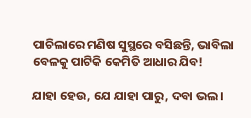ପାଚିଲାରେ ମଣିଷ ସୁସ୍ଥରେ ବସିଛନ୍ତି, ଭାବିଲା ବେଳକୁ ପାଟିକି କେମିତି ଆଧାର ଯିବ!

ଯାହା ହେଉ, ଯେ ଯାହା ପାରୁ, ଦବା ଭଲ।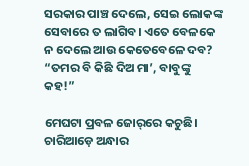ସରକାର ପାଞ୍ଚ ଦେଲେ, ସେଇ ଲୋକଙ୍କ ସେବାରେ ତ ଲାଗିବ। ଏତେ ବେଳକେ ନ ଦେଲେ ଆଉ କେତେବେଳେ ଦବ? “ତମର ବି କିଛି ଦିଅ ମା’, ବାବୁଙ୍କୁ କହ!”

ମେଘଟା ପ୍ରବଳ ଜୋର୍‌ରେ କଚୁଛି। ଚାରିଆଡ଼େ ଅନ୍ଧାର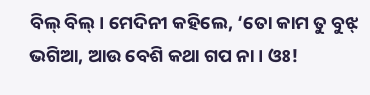ବିଲ୍‌ ବିଲ୍‌। ମେଦିନୀ କହିଲେ, ‘ତୋ କାମ ତୁ ବୁଝ୍‌ ଭଗିଆ, ଆଉ ବେଶି କଥା ଗପ ନା। ଓଃ!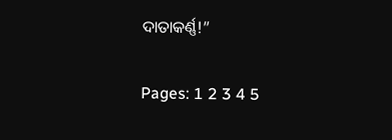ଦାତାକର୍ଣ୍ଣ!”

Pages: 1 2 3 4 5